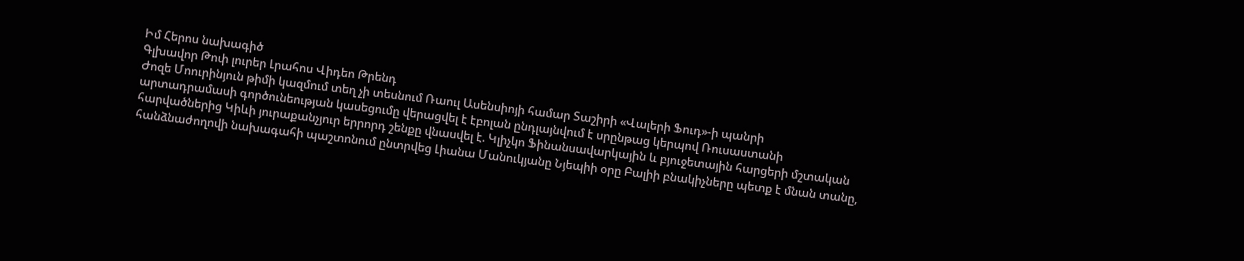Իմ Հերոս նախագիծ
Գլխավոր Թոփ լուրեր Լրահոս Վիդեո Թրենդ
Ժոզե Մոուրինյուն թիմի կազմում տեղ չի տեսնում Ռաուլ Ասենսիոյի համար Տաշիրի «Վալերի Ֆուդ»-ի պանրի արտադրամասի գործունեության կասեցումը վերացվել է էբոլան ընդլայնվում է սրընթաց կերպով Ռուսաստանի հարվածներից Կիևի յուրաքանչյուր երրորդ շենքը վնասվել է. Կլիչկո Ֆինանսավարկային և բյուջետային հարցերի մշտական հանձնաժողովի նախագահի պաշտոնում ընտրվեց Լիանա Մանուկյանը Նյեպիի օրը Բալիի բնակիչները պետք է մնան տանը,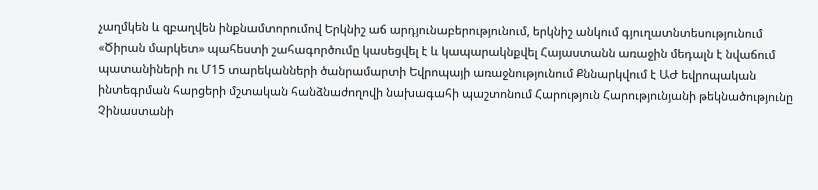չաղմկեն և զբաղվեն ինքնամտորումով Երկնիշ աճ արդյունաբերությունում, երկնիշ անկում գյուղատնտեսությունում «Ծիրան մարկետ» պահեստի շահագործումը կասեցվել է և կապարակնքվել Հայաստանն առաջին մեդալն է նվաճում պատանիների ու Մ15 տարեկանների ծանրամարտի Եվրոպայի առաջնությունում Քննարկվում է ԱԺ եվրոպական ինտեգրման հարցերի մշտական հանձնաժողովի նախագահի պաշտոնում Հարություն Հարությունյանի թեկնածությունը Չինաստանի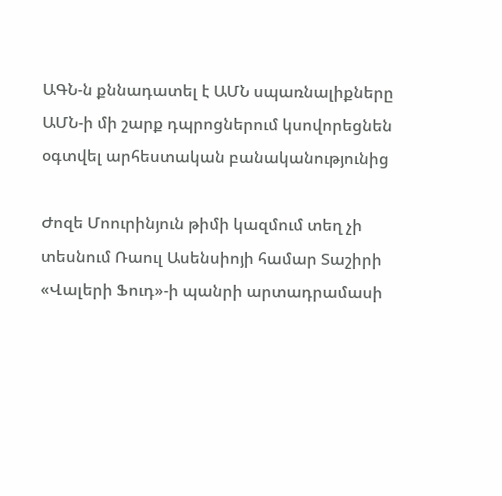ԱԳՆ-ն քննադատել է ԱՄՆ սպառնալիքները ԱՄՆ-ի մի շարք դպրոցներում կսովորեցնեն օգտվել արհեստական բանականությունից

Ժոզե Մոուրինյուն թիմի կազմում տեղ չի տեսնում Ռաուլ Ասենսիոյի համար Տաշիրի «Վալերի Ֆուդ»-ի պանրի արտադրամասի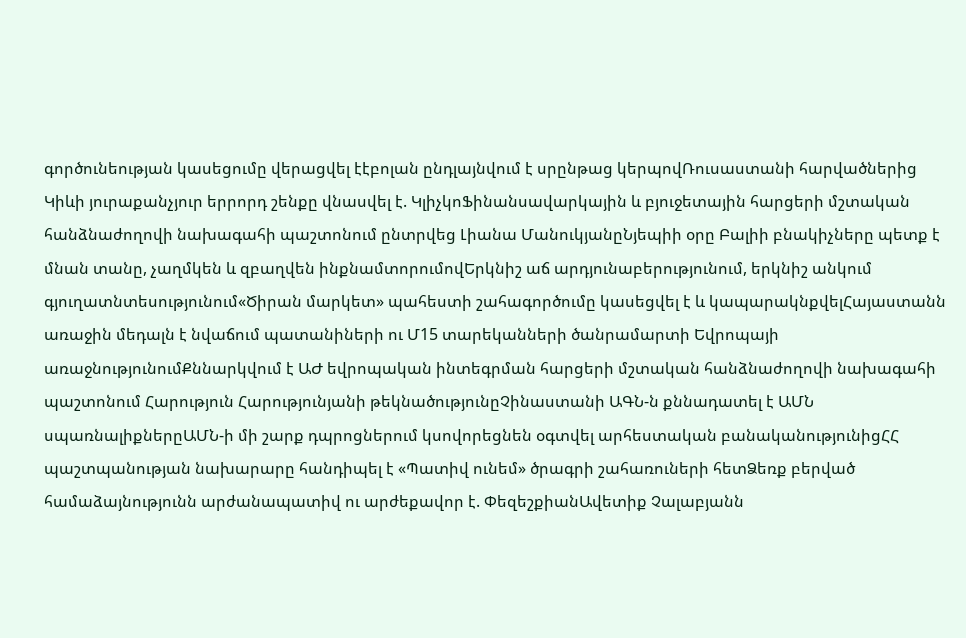գործունեության կասեցումը վերացվել էէբոլան ընդլայնվում է սրընթաց կերպովՌուսաստանի հարվածներից Կիևի յուրաքանչյուր երրորդ շենքը վնասվել է. ԿլիչկոՖինանսավարկային և բյուջետային հարցերի մշտական հանձնաժողովի նախագահի պաշտոնում ընտրվեց Լիանա ՄանուկյանըՆյեպիի օրը Բալիի բնակիչները պետք է մնան տանը, չաղմկեն և զբաղվեն ինքնամտորումովԵրկնիշ աճ արդյունաբերությունում, երկնիշ անկում գյուղատնտեսությունում«Ծիրան մարկետ» պահեստի շահագործումը կասեցվել է և կապարակնքվելՀայաստանն առաջին մեդալն է նվաճում պատանիների ու Մ15 տարեկանների ծանրամարտի Եվրոպայի առաջնությունումՔննարկվում է ԱԺ եվրոպական ինտեգրման հարցերի մշտական հանձնաժողովի նախագահի պաշտոնում Հարություն Հարությունյանի թեկնածությունըՉինաստանի ԱԳՆ-ն քննադատել է ԱՄՆ սպառնալիքներըԱՄՆ-ի մի շարք դպրոցներում կսովորեցնեն օգտվել արհեստական բանականությունիցՀՀ պաշտպանության նախարարը հանդիպել է «Պատիվ ունեմ» ծրագրի շահառուների հետՁեռք բերված համաձայնությունն արժանապատիվ ու արժեքավոր է. ՓեզեշքիանԱվետիք Չալաբյանն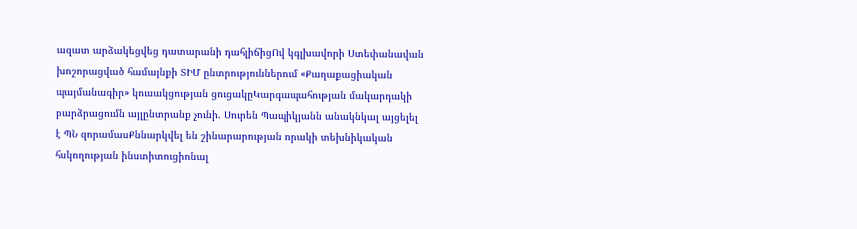ազատ արձակեցվեց դատարանի դահլիճիցՈվ կգլխավորի Ստեփանավան խոշորացված համայնքի ՏԻՄ ընտրություններում «Քաղաքացիական պայմանագիր» կուսակցության ցուցակըԿարգապահության մակարդակի բարձրացումն այլընտրանք չունի. Սուրեն Պապիկյանն անակնկալ այցելել է ՊՆ զորամասՔննարկվել են շինարարության որակի տեխնիկական հսկողության ինստիտուցիոնալ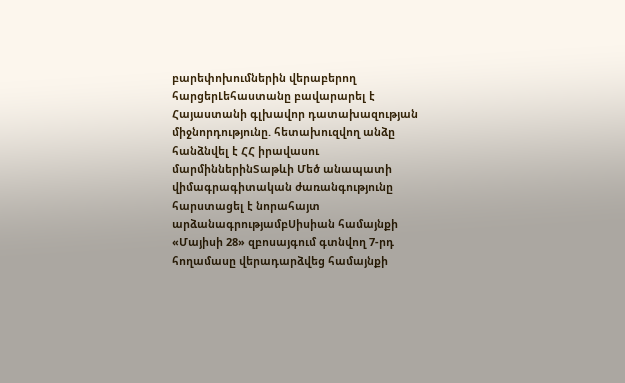բարեփոխումներին վերաբերող հարցերԼեհաստանը բավարարել է Հայաստանի գլխավոր դատախազության միջնորդությունը. հետախուզվող անձը հանձնվել է ՀՀ իրավասու մարմիններինՏաթևի Մեծ անապատի վիմագրագիտական ժառանգությունը հարստացել է նորահայտ արձանագրությամբՍիսիան համայնքի «Մայիսի 28» զբոսայգում գտնվող 7-րդ հողամասը վերադարձվեց համայնքի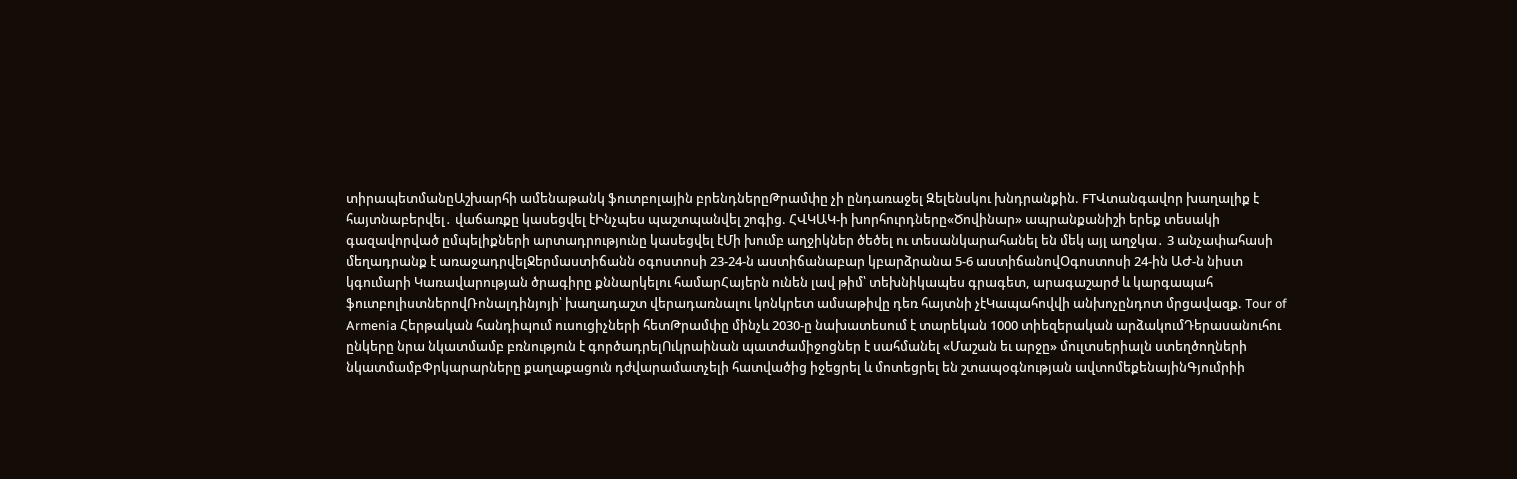տիրապետմանըԱշխարհի ամենաթանկ ֆուտբոլային բրենդներըԹրամփը չի ընդառաջել Զելենսկու խնդրանքին. FTՎտանգավոր խաղալիք է հայտնաբերվել․ վաճառքը կասեցվել էԻնչպես պաշտպանվել շոգից. ՀՎԿԱԿ-ի խորհուրդները«Ծովինար» ապրանքանիշի երեք տեսակի գազավորված ըմպելիքների արտադրությունը կասեցվել էՄի խումբ աղջիկներ ծեծել ու տեսանկարահանել են մեկ այլ աղջկա․ 3 անչափահասի մեղադրանք է առաջադրվելՋերմաստիճանն օգոստոսի 23-24-ն աստիճանաբար կբարձրանա 5-6 աստիճանովՕգոստոսի 24-ին ԱԺ-ն նիստ կգումարի Կառավարության ծրագիրը քննարկելու համարՀայերն ունեն լավ թիմ՝ տեխնիկապես գրագետ, արագաշարժ և կարգապահ ֆուտբոլիստներովՌոնալդինյոյի՝ խաղադաշտ վերադառնալու կոնկրետ ամսաթիվը դեռ հայտնի չէԿապահովվի անխոչընդոտ մրցավազք. Tour of Armenia Հերթական հանդիպում ուսուցիչների հետԹրամփը մինչև 2030-ը նախատեսում է տարեկան 1000 տիեզերական արձակումԴերասանուհու ընկերը նրա նկատմամբ բռնություն է գործադրելՈւկրաինան պատժամիջոցներ է սահմանել «Մաշան եւ արջը» մուլտսերիալն ստեղծողների նկատմամբՓրկարարները քաղաքացուն դժվարամատչելի հատվածից իջեցրել և մոտեցրել են շտապօգնության ավտոմեքենայինԳյումրիի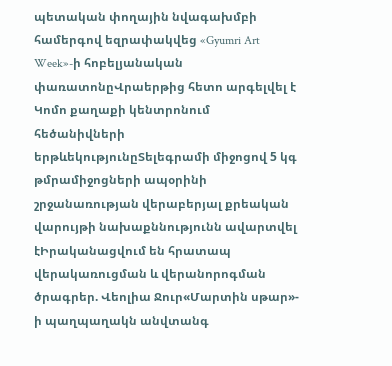պետական փողային նվագախմբի համերգով եզրափակվեց «Gyumri Art Week»-ի հոբելյանական փառատոնըՎրաերթից հետո արգելվել է Կոմո քաղաքի կենտրոնում հեծանիվների երթևեկությունըՏելեգրամի միջոցով 5 կգ թմրամիջոցների ապօրինի շրջանառության վերաբերյալ քրեական վարույթի նախաքննությունն ավարտվել էԻրականացվում են հրատապ վերակառուցման և վերանորոգման ծրագրեր. Վեոլիա Ջուր«Մարտին սթար»- ի պաղպաղակն անվտանգ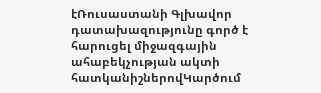էՌուսաստանի Գլխավոր դատախազությունը գործ է հարուցել միջազգային ահաբեկչության ակտի հատկանիշներովԿարծում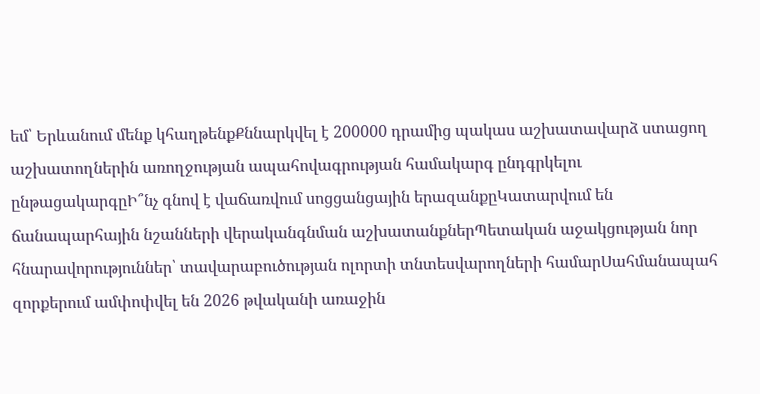եմ՝ Երևանում մենք կհաղթենքՔննարկվել է 200000 դրամից պակաս աշխատավարձ ստացող աշխատողներին առողջության ապահովագրության համակարգ ընդգրկելու ընթացակարգըԻ՞նչ գնով է վաճառվում սոցցանցային երազանքըԿատարվում են ճանապարհային նշանների վերականգնման աշխատանքներՊետական աջակցության նոր հնարավորություններ՝ տավարաբուծության ոլորտի տնտեսվարողների համարՍահմանապահ զորքերում ամփոփվել են 2026 թվականի առաջին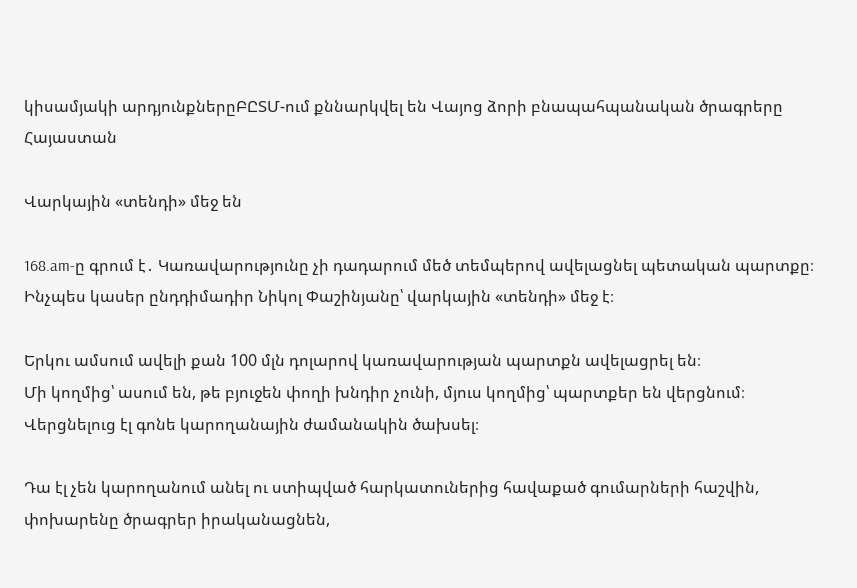կիսամյակի արդյունքներըԲԸՏՄ-ում քննարկվել են Վայոց ձորի բնապահպանական ծրագրերը
Հայաստան

Վարկային «տենդի» մեջ են

168.am-ը գրում է․ Կառավարությունը չի դադարում մեծ տեմպերով ավելացնել պետական պարտքը։ Ինչպես կասեր ընդդիմադիր Նիկոլ Փաշինյանը՝ վարկային «տենդի» մեջ է։

Երկու ամսում ավելի քան 100 մլն դոլարով կառավարության պարտքն ավելացրել են։
Մի կողմից՝ ասում են, թե բյուջեն փողի խնդիր չունի, մյուս կողմից՝ պարտքեր են վերցնում։ Վերցնելուց էլ գոնե կարողանային ժամանակին ծախսել։

Դա էլ չեն կարողանում անել ու ստիպված հարկատուներից հավաքած գումարների հաշվին, փոխարենը ծրագրեր իրականացնեն,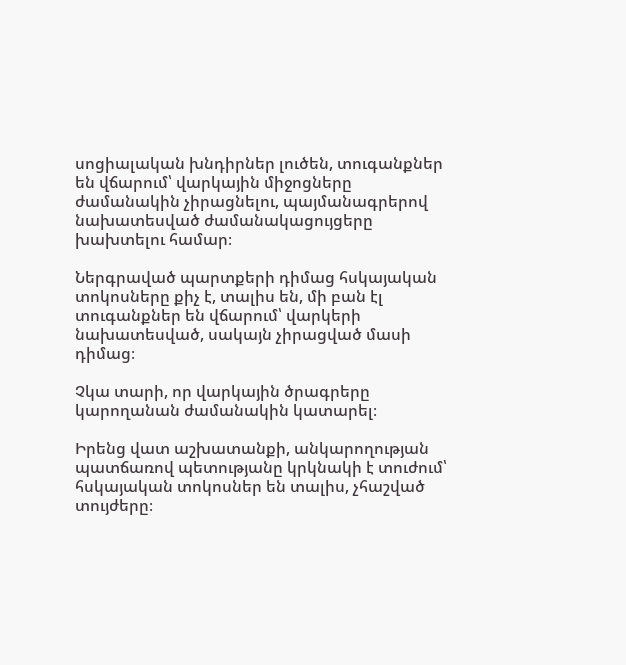սոցիալական խնդիրներ լուծեն, տուգանքներ են վճարում՝ վարկային միջոցները ժամանակին չիրացնելու, պայմանագրերով նախատեսված ժամանակացույցերը խախտելու համար։

Ներգրաված պարտքերի դիմաց հսկայական տոկոսները քիչ է, տալիս են, մի բան էլ տուգանքներ են վճարում՝ վարկերի նախատեսված, սակայն չիրացված մասի դիմաց։

Չկա տարի, որ վարկային ծրագրերը կարողանան ժամանակին կատարել։

Իրենց վատ աշխատանքի, անկարողության պատճառով պետությանը կրկնակի է տուժում՝ հսկայական տոկոսներ են տալիս, չհաշված տույժերը։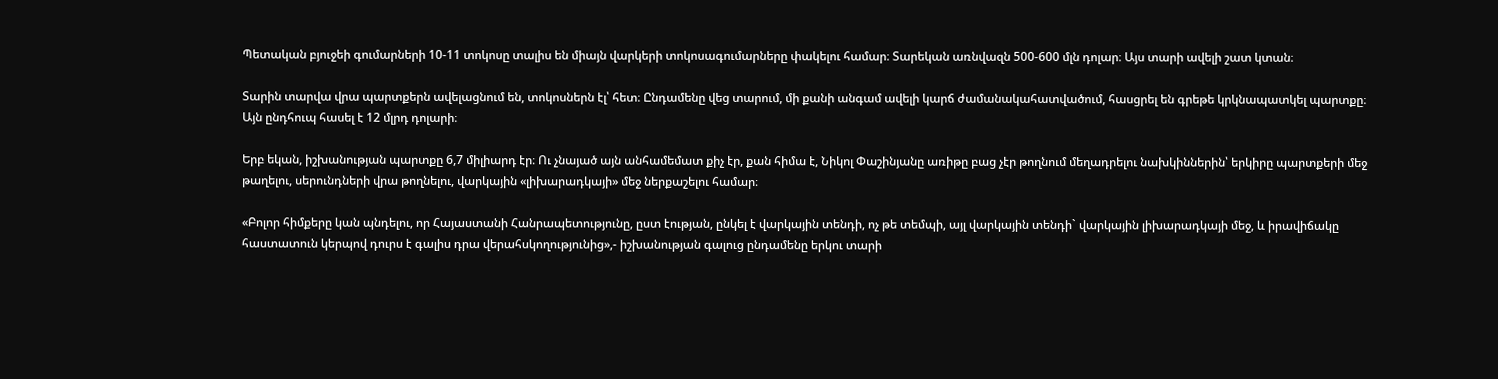Պետական բյուջեի գումարների 10-11 տոկոսը տալիս են միայն վարկերի տոկոսագումարները փակելու համար։ Տարեկան առնվազն 500-600 մլն դոլար։ Այս տարի ավելի շատ կտան։

Տարին տարվա վրա պարտքերն ավելացնում են, տոկոսներն էլ՝ հետ։ Ընդամենը վեց տարում, մի քանի անգամ ավելի կարճ ժամանակահատվածում, հասցրել են գրեթե կրկնապատկել պարտքը։ Այն ընդհուպ հասել է 12 մլրդ դոլարի։

Երբ եկան, իշխանության պարտքը 6,7 միլիարդ էր։ Ու չնայած այն անհամեմատ քիչ էր, քան հիմա է, Նիկոլ Փաշինյանը առիթը բաց չէր թողնում մեղադրելու նախկիններին՝ երկիրը պարտքերի մեջ թաղելու, սերունդների վրա թողնելու, վարկային «լիխարադկայի» մեջ ներքաշելու համար։

«Բոլոր հիմքերը կան պնդելու, որ Հայաստանի Հանրապետությունը, ըստ էության, ընկել է վարկային տենդի, ոչ թե տեմպի, այլ վարկային տենդի` վարկային լիխարադկայի մեջ, և իրավիճակը հաստատուն կերպով դուրս է գալիս դրա վերահսկողությունից»,- իշխանության գալուց ընդամենը երկու տարի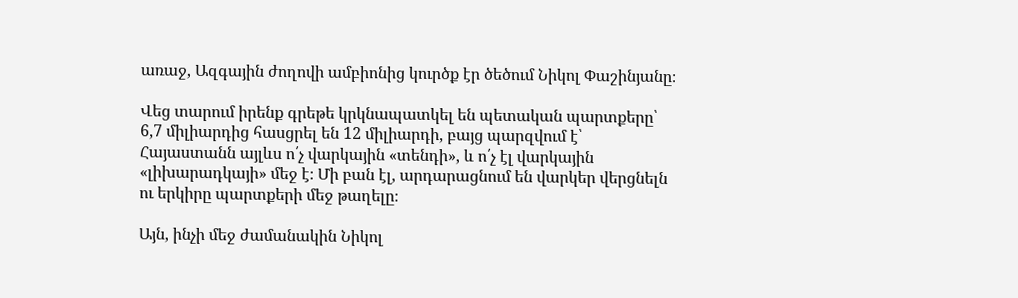առաջ, Ազգային ժողովի ամբիոնից կուրծք էր ծեծում Նիկոլ Փաշինյանը։

Վեց տարում իրենք գրեթե կրկնապատկել են պետական պարտքերը՝ 6,7 միլիարդից հասցրել են 12 միլիարդի, բայց պարզվում է՝ Հայաստանն այլևս ո՛չ վարկային «տենդի», և ո՛չ էլ վարկային «լիխարադկայի» մեջ է։ Մի բան էլ, արդարացնում են վարկեր վերցնելն ու երկիրը պարտքերի մեջ թաղելը։

Այն, ինչի մեջ ժամանակին Նիկոլ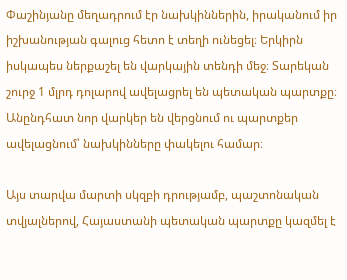Փաշինյանը մեղադրում էր նախկիններին, իրականում իր իշխանության գալուց հետո է տեղի ունեցել։ Երկիրն իսկապես ներքաշել են վարկային տենդի մեջ։ Տարեկան շուրջ 1 մլրդ դոլարով ավելացրել են պետական պարտքը։ Անընդհատ նոր վարկեր են վերցնում ու պարտքեր ավելացնում՝ նախկինները փակելու համար։

Այս տարվա մարտի սկզբի դրությամբ, պաշտոնական տվյալներով, Հայաստանի պետական պարտքը կազմել է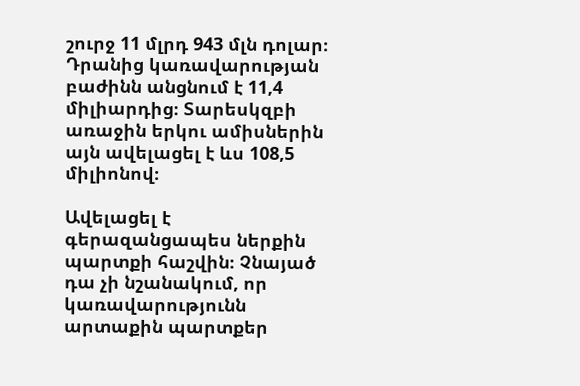շուրջ 11 մլրդ 943 մլն դոլար։ Դրանից կառավարության բաժինն անցնում է 11,4 միլիարդից։ Տարեսկզբի առաջին երկու ամիսներին այն ավելացել է ևս 108,5 միլիոնով։

Ավելացել է գերազանցապես ներքին պարտքի հաշվին։ Չնայած դա չի նշանակում, որ կառավարությունն արտաքին պարտքեր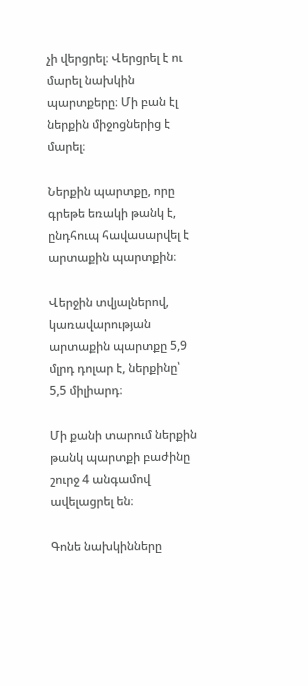չի վերցրել։ Վերցրել է ու մարել նախկին պարտքերը։ Մի բան էլ ներքին միջոցներից է մարել։

Ներքին պարտքը, որը գրեթե եռակի թանկ է, ընդհուպ հավասարվել է արտաքին պարտքին։

Վերջին տվյալներով, կառավարության արտաքին պարտքը 5,9 մլրդ դոլար է, ներքինը՝ 5,5 միլիարդ։

Մի քանի տարում ներքին թանկ պարտքի բաժինը շուրջ 4 անգամով ավելացրել են։

Գոնե նախկինները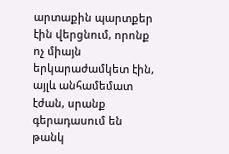արտաքին պարտքեր էին վերցնում, որոնք ոչ միայն երկարաժամկետ էին, այլև անհամեմատ էժան, սրանք գերադասում են թանկ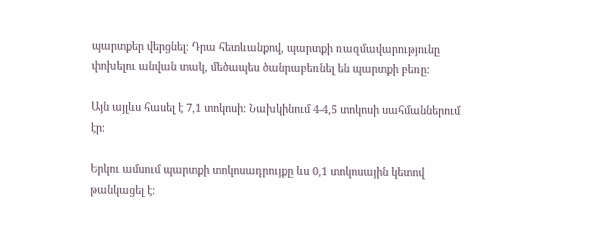պարտքեր վերցնել։ Դրա հետևանքով, պարտքի ռազմավարությունը փոխելու անվան տակ, մեծապես ծանրաբեռնել են պարտքի բեռը։

Այն այլևս հասել է 7,1 տոկոսի։ Նախկինում 4-4,5 տոկոսի սահմաններում էր։

Երկու ամսում պարտքի տոկոսադրույքը ևս 0,1 տոկոսային կետով թանկացել է։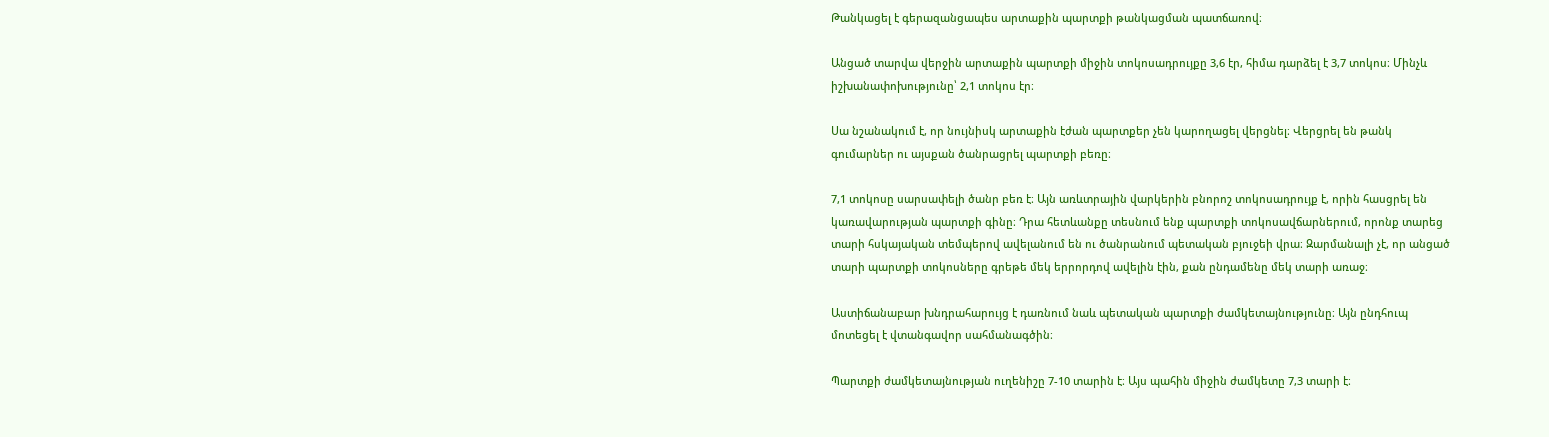Թանկացել է գերազանցապես արտաքին պարտքի թանկացման պատճառով։

Անցած տարվա վերջին արտաքին պարտքի միջին տոկոսադրույքը 3,6 էր, հիմա դարձել է 3,7 տոկոս։ Մինչև իշխանափոխությունը՝ 2,1 տոկոս էր։

Սա նշանակում է, որ նույնիսկ արտաքին էժան պարտքեր չեն կարողացել վերցնել։ Վերցրել են թանկ գումարներ ու այսքան ծանրացրել պարտքի բեռը։

7,1 տոկոսը սարսափելի ծանր բեռ է։ Այն առևտրային վարկերին բնորոշ տոկոսադրույք է, որին հասցրել են կառավարության պարտքի գինը։ Դրա հետևանքը տեսնում ենք պարտքի տոկոսավճարներում, որոնք տարեց տարի հսկայական տեմպերով ավելանում են ու ծանրանում պետական բյուջեի վրա։ Զարմանալի չէ, որ անցած տարի պարտքի տոկոսները գրեթե մեկ երրորդով ավելին էին, քան ընդամենը մեկ տարի առաջ։

Աստիճանաբար խնդրահարույց է դառնում նաև պետական պարտքի ժամկետայնությունը։ Այն ընդհուպ մոտեցել է վտանգավոր սահմանագծին։

Պարտքի ժամկետայնության ուղենիշը 7-10 տարին է։ Այս պահին միջին ժամկետը 7,3 տարի է։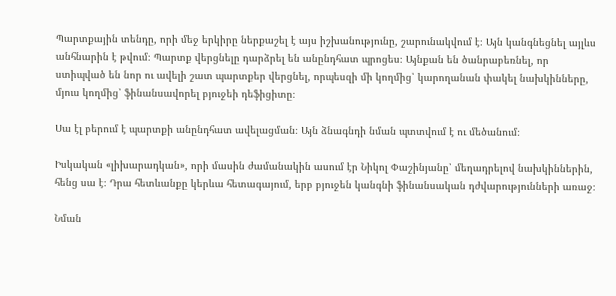Պարտքային տենդը, որի մեջ երկիրը ներքաշել է այս իշխանությունը, շարունակվում է։ Այն կանգնեցնել այլևս անհնարին է թվում։ Պարտք վերցնելը դարձրել են անընդհատ պրոցես։ Այնքան են ծանրաբեռնել, որ ստիպված են նոր ու ավելի շատ պարտքեր վերցնել, որպեսզի մի կողմից՝ կարողանան փակել նախկինները, մյուս կողմից՝ ֆինանսավորել բյուջեի դեֆիցիտը։

Սա էլ բերում է պարտքի անընդհատ ավելացման։ Այն ձնագնդի նման պտտվում է ու մեծանում։

Իսկական «լիխարադկան», որի մասին ժամանակին ասում էր Նիկոլ Փաշինյանը՝ մեղադրելով նախկիններին, հենց սա է։ Դրա հետևանքը կերևա հետագայում, երբ բյուջեն կանգնի ֆինանսական դժվարությունների առաջ։

Նման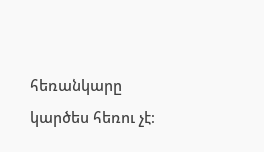հեռանկարը կարծես հեռու չէ։